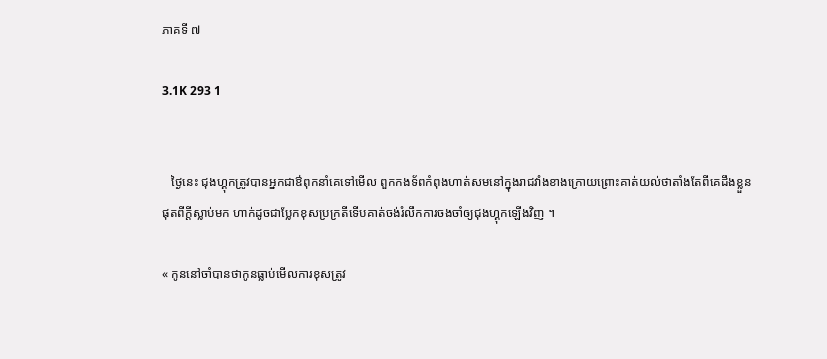ភាគទី ៧

3.1K 293 1


   ថ្ងៃនេះ ជុងហ្គុកត្រូវបានអ្នកជាឳពុកនាំគេទៅមើល ពួកកងទ័ពកំពុងហាត់សមនៅក្នុងរាជវាំងខាងក្រោយព្រោះគាត់យល់ថាតាំងតែពីគេដឹងខ្លួនផុតពីក្ដីស្លាប់មក ហាក់ដូចជាប្លែកខុសប្រក្រតីទើបគាត់ចង់រំលឹកការចងចាំឲ្យជុងហ្គុកឡើងវិញ ។

« កូននៅចាំបានថាកូនធ្លាប់មើលការខុសត្រូវ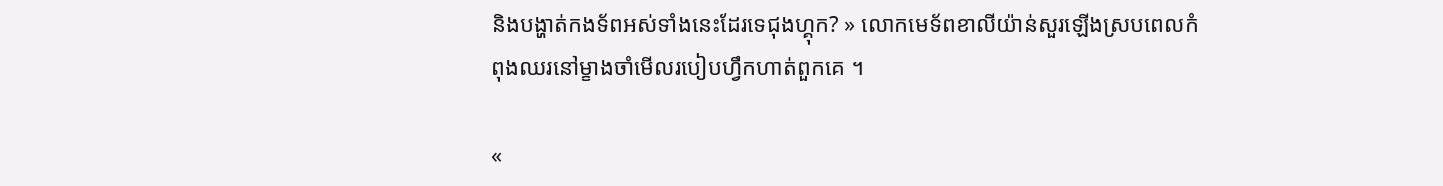និងបង្ហាត់កងទ័ពអស់ទាំងនេះដែរទេជុងហ្គុក? » លោកមេទ័ពខាលីយ៉ាន់សួរឡើងស្របពេលកំពុងឈរនៅម្ខាងចាំមើលរបៀបហ្វឹកហាត់ពួកគេ ។

«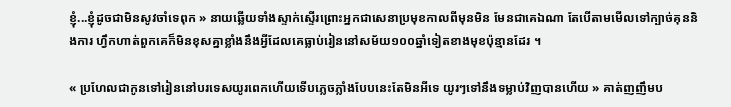ខ្ញុំ...ខ្ញុំដូចជាមិនសូវចាំទេពុក » នាយឆ្លើយទាំងស្ទាក់ស្ទើរព្រោះអ្នកជាសេនាប្រមុខកាលពីមុនមិន មែនជាគេឯណា តែបើតាមមើលទៅក្បាច់គុននិងការ ហ្វឹកហាត់ពួកគេក៏មិនខុសគ្នាខ្លាំងនឹងអ្វីដែលគេធ្លាប់រៀននៅសម័យ១០០ឆ្នាំទៀតខាងមុខប៉ុន្មានដែរ ។

« ប្រហែលជាកូនទៅរៀននៅបរទេសយូរពេកហើយទើបភ្លេចភ្លាំងបែបនេះតែមិនអីទេ យូរៗទៅនឹងទម្លាប់វិញបានហើយ » គាត់ញញឹមប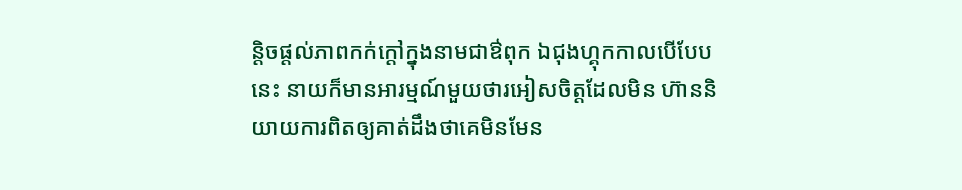ន្តិចផ្ដល់ភាពកក់ក្ដៅក្នុងនាមជាឳពុក ឯជុងហ្គុកកាលបើបែបនេះ នាយក៏មានអារម្មណ៍មួយថារអៀសចិត្តដែលមិន ហ៊ាននិយាយការពិតឲ្យគាត់ដឹងថាគេមិនមែន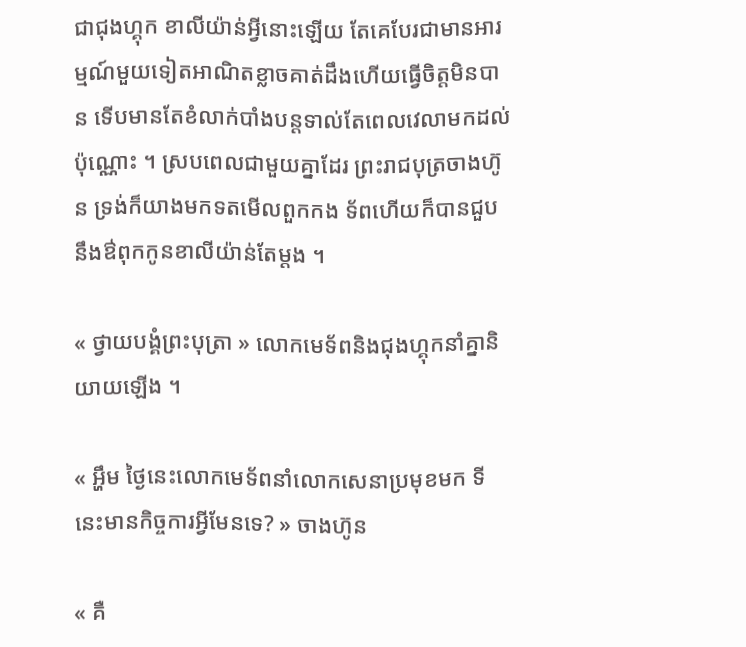ជាជុងហ្គុក ខាលីយ៉ាន់អ្វីនោះឡើយ តែគេបែរជាមានអារម្មណ៍មួយទៀតអាណិតខ្លាចគាត់ដឹងហើយធ្វើចិត្តមិនបាន ទើបមានតែខំលាក់បាំងបន្តទាល់តែពេលវេលាមកដល់ប៉ុណ្ណោះ ។ ស្របពេលជាមួយគ្នាដែរ ព្រះរាជបុត្រចាងហ៊ូន ទ្រង់ក៏យាងមកទតមើលពួកកង ទ័ពហើយក៏បានជួបនឹងឳពុកកូនខាលីយ៉ាន់តែម្ដង ។

« ថ្វាយបង្គំព្រះបុត្រា » លោកមេទ័ពនិងជុងហ្គុកនាំគ្នានិយាយឡើង ។

« អ្ហឹម ថ្ងៃនេះលោកមេទ័ពនាំលោកសេនាប្រមុខមក ទីនេះមានកិច្ចការអ្វីមែនទេ? » ចាងហ៊ូន

« គឺ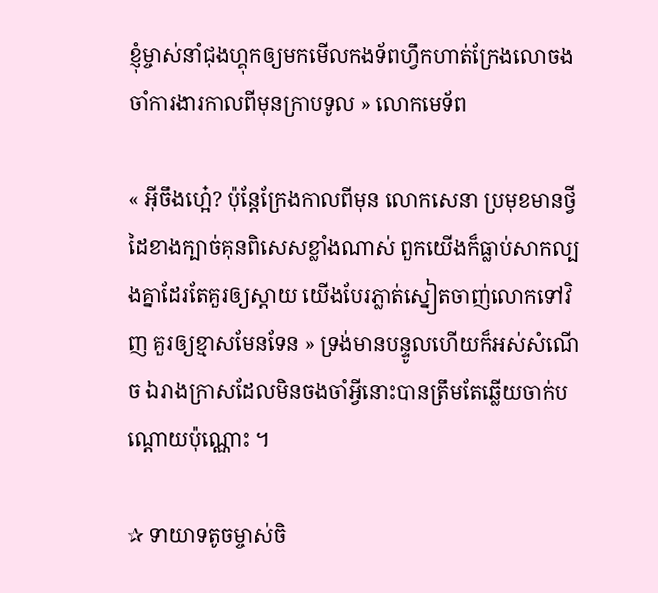ខ្ញុំម្ចាស់នាំជុងហ្គុកឲ្យមកមើលកងទ័ពហ្វឹកហាត់ក្រែងលោចងចាំការងារកាលពីមុនក្រាបទូល » លោកមេទ័ព

« អ៊ីចឹងហ្អេ៎? ប៉ុន្តែក្រែងកាលពីមុន លោកសេនា ប្រមុខមានថ្វីដៃខាងក្បាច់គុនពិសេសខ្លាំងណាស់ ពួកយើងក៏ធ្លាប់សាកល្បងគ្នាដែរតែគួរឲ្យស្ដាយ យើងបែរភ្លាត់ស្នៀតចាញ់លោកទៅវិញ គួរឲ្យខ្មាសមែនទែន » ទ្រង់មានបន្ទូលហើយក៏អស់សំណើច ឯរាងក្រាសដែលមិនចងចាំអ្វីនោះបានត្រឹមតែឆ្លើយចាក់បណ្ដោយប៉ុណ្ណោះ ។

✰ ទាយាទតូចម្ចាស់ចិ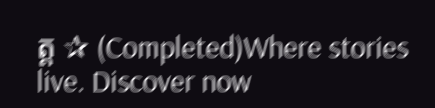ត្ត ✰ (Completed)Where stories live. Discover now